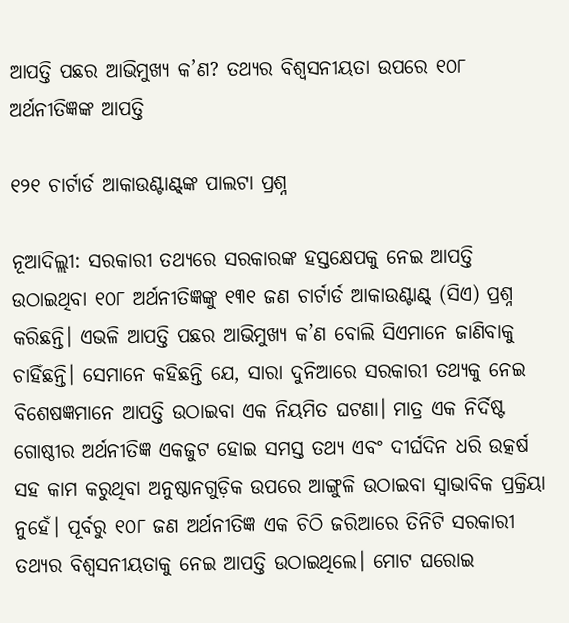ଆପତ୍ତି ପଛର ଆଭିମୁଖ୍ୟ କ’ଣ? ତଥ୍ୟର ବିଶ୍ବସନୀୟତା ଉପରେ ୧୦୮ ଅର୍ଥନୀତିଜ୍ଞଙ୍କ ଆପତ୍ତି

୧୨୧ ଚାର୍ଟାର୍ଡ ଆକାଉଣ୍ଟାଣ୍ଟ୍‌ଙ୍କ ପାଲଟା ପ୍ରଶ୍ନ

ନୂଆଦିଲ୍ଲୀ: ସରକାରୀ ତଥ୍ୟରେ ସରକାରଙ୍କ ହସ୍ତକ୍ଷେପକୁ ନେଇ ଆପତ୍ତି ଉଠାଇଥିବା ୧୦୮ ଅର୍ଥନୀତିଜ୍ଞଙ୍କୁ ୧୩୧ ଜଣ ଚାର୍ଟାର୍ଡ ଆକାଉଣ୍ଟାଣ୍ଟ୍‌ (ସିଏ) ପ୍ରଶ୍ନ କରିଛନ୍ତି। ଏଭଳି ଆପତ୍ତି ପଛର ଆଭିମୁଖ୍ୟ କ’ଣ ବୋଲି ସିଏମାନେ ଜାଣିବାକୁ ଚାହିଁଛନ୍ତି। ସେମାନେ କହିଛନ୍ତି ଯେ, ସ‌ାରା ଦୁନିଆରେ ସରକାରୀ ତଥ୍ୟକୁ ନେଇ ବିଶେଷଜ୍ଞମାନେ ଆପତ୍ତି ଉଠାଇବା ଏକ ନିୟମିତ ଘଟଣା। ମାତ୍ର ଏକ ନିର୍ଦିଷ୍ଟ ଗୋଷ୍ଠୀର ଅର୍ଥନୀତିଜ୍ଞ ଏକଜୁଟ ହୋଇ ସମସ୍ତ ତଥ୍ୟ ଏବଂ ଦୀର୍ଘଦିନ ଧରି ଉତ୍କର୍ଷ ସହ କାମ କରୁଥିବା ଅନୁଷ୍ଠାନଗୁଡ଼ିକ ଉପରେ ଆଙ୍ଗୁଳି ଉଠାଇବା ସ୍ବାଭାବିକ ପ୍ରକ୍ରିୟା ନୁହେଁ। ପୂର୍ବରୁ ୧୦୮ ଜଣ ଅର୍ଥନୀତିଜ୍ଞ ଏକ ଚିଠି ଜରିଆରେ ତିନିଟି ସରକାରୀ ତଥ୍ୟର ବିଶ୍ବସନୀୟତାକୁ ନେଇ ଆପତ୍ତି ଉଠାଇଥିଲେ। ମୋଟ ଘରୋଇ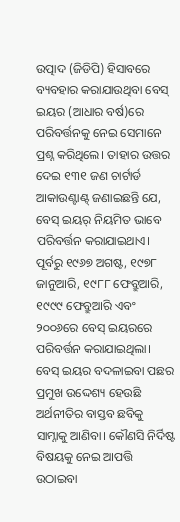ଉତ୍ପାଦ (ଜିଡିପି) ହିସାବରେ ବ୍ୟବହାର କରାଯାଉଥିବା ବେସ୍ ଇୟର (ଆଧାର ବର୍ଷ)ରେ ପରିବର୍ତ୍ତନକୁ ନେଇ ସେମାନେ ପ୍ରଶ୍ନ କରିଥିଲେ। ତାହାର ଉତ୍ତର‌ ଦେଇ ୧୩୧ ଜଣ ଚାର୍ଟାର୍ଡ ଆକାଉଣ୍ଟାଣ୍ଟ୍‌ ଜଣାଇଛନ୍ତି ଯେ, ବେସ୍ ଇୟର୍‌ ନିୟମିତ ଭାବେ ପରିବର୍ତ୍ତନ କରାଯାଇଥାଏ। ପୂର୍ବରୁ ୧୯୬୭ ଅଗଷ୍ଟ, ୧୯୭୮ ଜାନୁଆରି, ୧୯୮୮ ଫେବ୍ରୁଆରି, ୧୯୯୯ ଫେବ୍ରୁଆରି ଏବଂ ୨୦୦୬ରେ ବେସ୍ ଇୟରରେ ପରିବର୍ତ୍ତନ କରାଯାଇଥିଲା। ବେସ୍ ଇୟର ବଦଳାଇବା ପଛର ପ୍ରମୁଖ ଉଦ୍ଦେଶ୍ୟ ହେଉଛି ଅର୍ଥନୀତିର ବାସ୍ତବ ଛବିକୁ ସାମ୍ନାକୁ ଆଣିବା। କୌଣସି ନିର୍ଦିଷ୍ଟ ବିଷୟକୁ ନେଇ ଆପତ୍ତି ଉଠାଇବା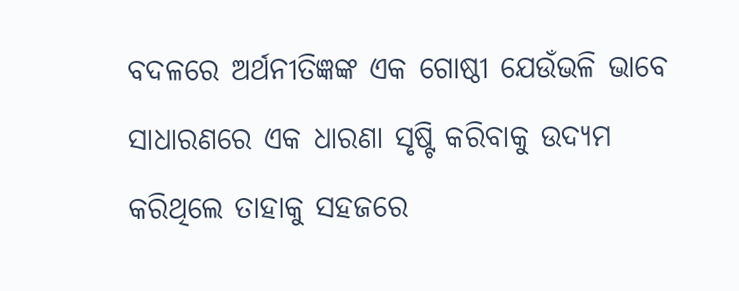ବଦଳରେ ଅର୍ଥନୀତିଜ୍ଞଙ୍କ ଏକ ଗୋଷ୍ଠୀ ଯେଉଁଭଳି ଭାବେ ସାଧାରଣରେ ଏକ ଧାରଣା ସୃଷ୍ଟି କରିବାକୁ ଉଦ୍ୟମ କରିଥିଲେ ତାହାକୁ ସହଜରେ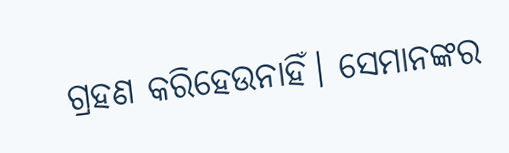ଗ୍ରହଣ କରିହେଉନାହିଁ। ସେମାନଙ୍କର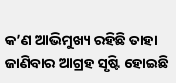କ’ଣ ଆଭିମୁଖ୍ୟ ରହିଛି ତାହା ଜାଣିବାର ଆଗ୍ରହ ସୃଷ୍ଟି ହୋଇଛି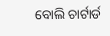ବୋଲି ଚାର୍ଟାର୍ଡ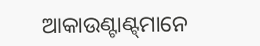ଆକାଉଣ୍ଟାଣ୍ଟ୍‌ମାନେ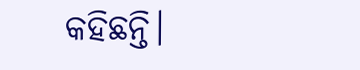କହିଛନ୍ତି।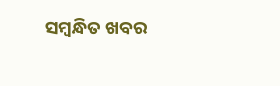ସମ୍ବନ୍ଧିତ ଖବର